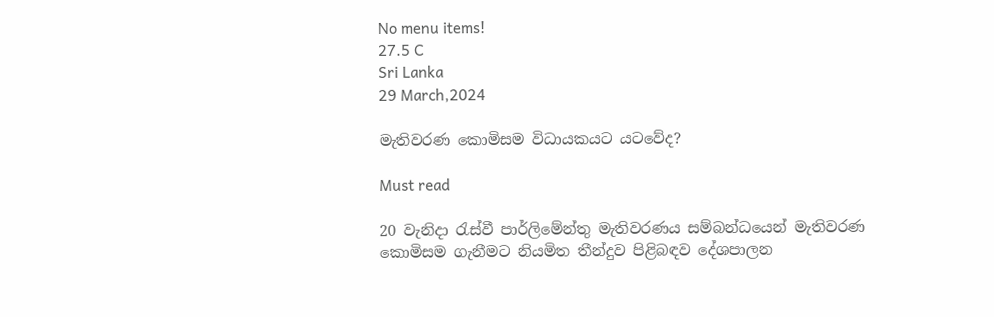No menu items!
27.5 C
Sri Lanka
29 March,2024

මැතිවරණ කොමිසම විධායකයට යටවේද?

Must read

20 වැනිදා රැස්වී පාර්ලිමේන්තු මැතිවරණය සම්බන්ධයෙන් මැතිවරණ කොමිසම ගැනීමට නියමිත තීන්දුව පිළිබඳව දේශපාලන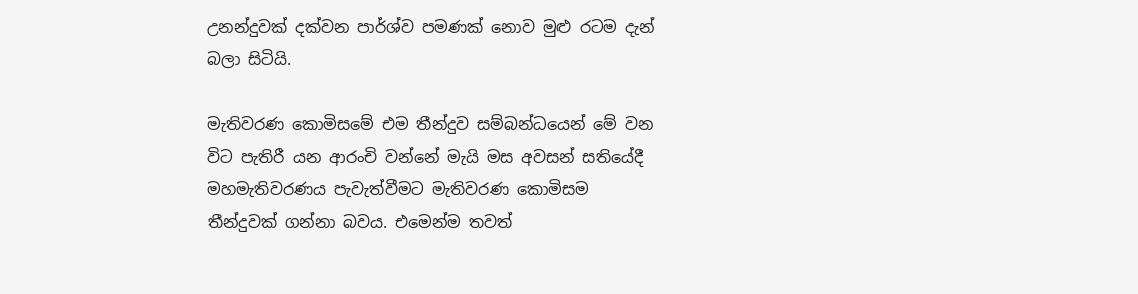උනන්දුවක් දක්වන පාර්ශ්ව පමණක් නොව මුළු රටම දැන් බලා සිටියි.

මැතිවරණ කොමිසමේ එම තීන්දුව සම්බන්ධයෙන් මේ වන විට පැතිරී යන ආරංචි වන්නේ මැයි මස අවසන් සතියේදී මහමැතිවරණය පැවැත්වීමට මැතිවරණ කොමිසම තීන්දුවක් ගන්නා බවය. එමෙන්ම තවත්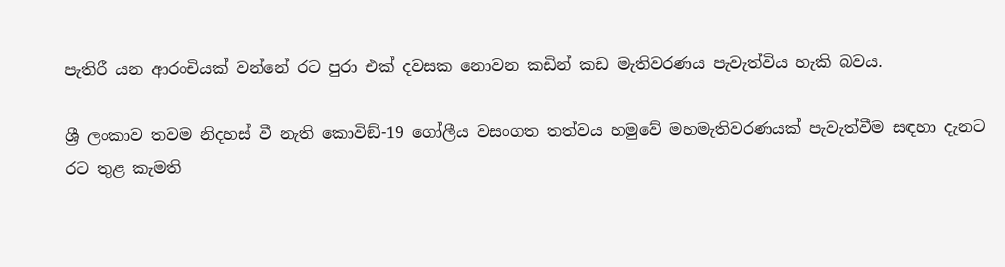පැතිරී යන ආරංචියක් වන්නේ රට පුරා එක් දවසක නොවන කඩින් කඩ මැතිවරණය පැවැත්විය හැකි බවය.

ශ්‍රී ලංකාව තවම නිදහස් වී නැති කොවිඞ්-19 ගෝලීය වසංගත තත්වය හමුවේ මහමැතිවරණයක් පැවැත්වීම සඳහා දැනට රට තුළ කැමති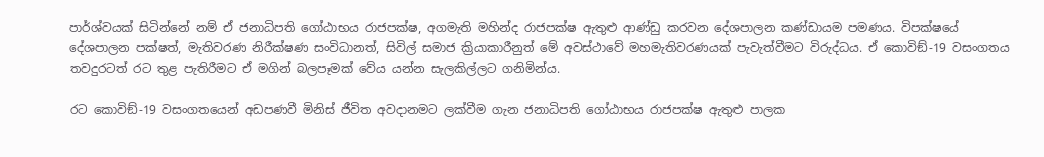පාර්ශ්වයක් සිටින්නේ නම් ඒ ජනාධිපති ගෝඨාභය රාජපක්ෂ, අගමැති මහින්ද රාජපක්ෂ ඇතුළු ආණ්ඩු කරවන දේශපාලන කණ්ඩායම පමණය. විපක්ෂයේ දේශපාලන පක්ෂත්, මැතිවරණ නිරීක්ෂණ සංවිධානත්, සිවිල් සමාජ ක්‍රියාකාරීනුත් මේ අවස්ථාවේ මහමැතිවරණයක් පැවැත්වීමට විරුද්ධය. ඒ කොවිඞ්-19 වසංගතය තවදුරටත් රට තුළ පැතිරීමට ඒ මගින් බලපෑමක් වේය යන්න සැලකිල්ලට ගනිමින්ය.

රට කොවිඞ්-19 වසංගතයෙන් අඩපණවී මිනිස් ජීවිත අවදානමට ලක්වීම ගැන ජනාධිපති ගෝඨාභය රාජපක්ෂ ඇතුළු පාලක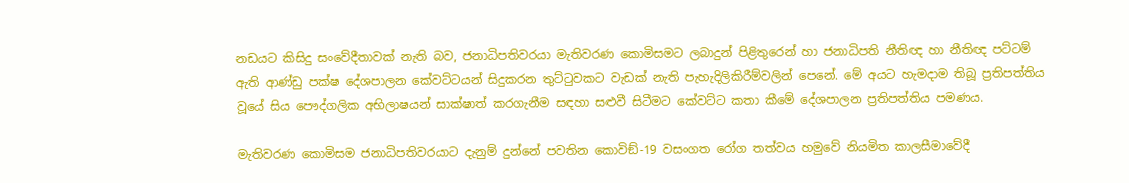නඩයට කිසිදු සංවේදීතාවක් නැති බව, ජනාධිපතිවරයා මැතිවරණ කොමිසමට ලබාදුන් පිළිතුරෙන් හා ජනාධිපති නීතිඥ හා නීතිඥ පට්ටම් ඇති ආණ්ඩු පක්ෂ දේශපාලන කේවට්ටයන් සිදුකරන තුට්ටුවකට වැඩක් නැති පැහැදිලිකිරීම්වලින් පෙනේ. මේ අයට හැමදාම තිබූ ප්‍රතිපත්තිය වූයේ සිය පෞද්ගලික අභිලාෂයන් සාක්ෂාත් කරගැනීම සඳහා සළුවී සිටීමට කේවට්ට කතා කීමේ දේශපාලන ප්‍රතිපත්තිය පමණය.

මැතිවරණ කොමිසම ජනාධිපතිවරයාට දැනුම් දුන්නේ පවතින කොවිඞ්-19 වසංගත රෝග තත්වය හමුවේ නියමිත කාලසීමාවේදී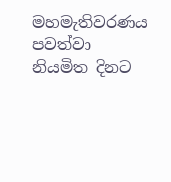මහමැතිවරණය පවත්වා නියමිත දිනට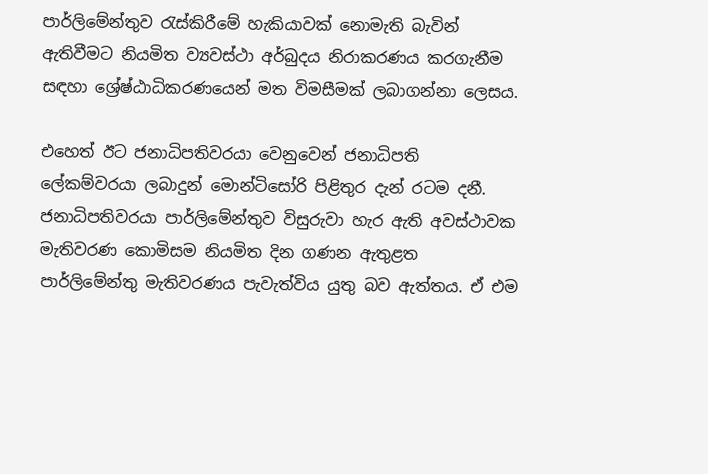පාර්ලිමේන්තුව රැස්කිරීමේ හැකියාවක් නොමැති බැවින් ඇතිවීමට නියමිත ව්‍යවස්ථා අර්බුදය නිරාකරණය කරගැනීම සඳහා ශ්‍රේෂ්ඨාධිකරණයෙන් මත විමසීමක් ලබාගන්නා ලෙසය.

එහෙත් ඊට ජනාධිපතිවරයා වෙනුවෙන් ජනාධිපති ලේකම්වරයා ලබාදුන් මොන්ටිසෝරි පිළිතුර දැන් රටම දනී. ජනාධිපතිවරයා පාර්ලිමේන්තුව විසුරුවා හැර ඇති අවස්ථාවක මැතිවරණ කොමිසම නියමිත දින ගණන ඇතුළත පාර්ලිමේන්තු මැතිවරණය පැවැත්විය යුතු බව ඇත්තය. ඒ එම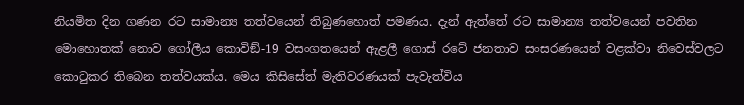නියමිත දින ගණන රට සාමාන්‍ය තත්වයෙන් තිබුණහොත් පමණය. දැන් ඇත්තේ රට සාමාන්‍ය තත්වයෙන් පවතින මොහොතක් නොව ගෝලීය කොවිඞ්-19 වසංගතයෙන් ඇළලී ගොස් රටේ ජනතාව සංසරණයෙන් වළක්වා නිවෙස්වලට කොටුකර තිබෙන තත්වයක්ය. මෙය කිසිසේත් මැතිවරණයක් පැවැත්විය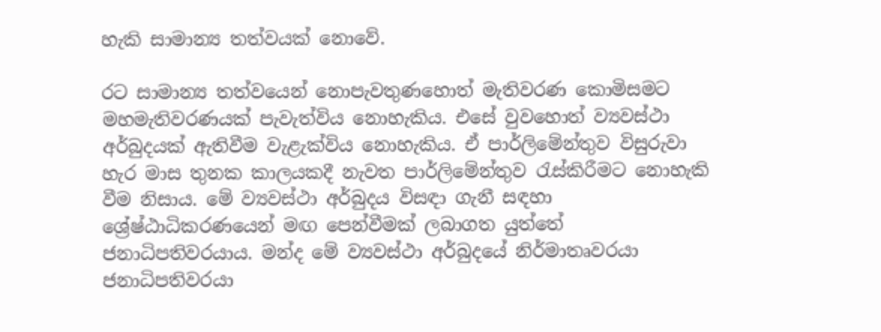හැකි සාමාන්‍ය තත්වයක් නොවේ.

රට සාමාන්‍ය තත්වයෙන් නොපැවතුණහොත් මැතිවරණ කොමිසමට මහමැතිවරණයක් පැවැත්විය නොහැකිය. එසේ වුවහොත් ව්‍යවස්ථා අර්බුදයක් ඇතිවීම වැළැක්විය නොහැකිය. ඒ පාර්ලිමේන්තුව විසුරුවා හැර මාස තුනක කාලයකදී නැවත පාර්ලිමේන්තුව රැස්කිරීමට නොහැකි වීම නිසාය. මේ ව්‍යවස්ථා අර්බුදය විසඳා ගැනී සඳහා ශ්‍රේෂ්ඨාධිකරණයෙන් මඟ පෙන්වීමක් ලබාගත යුත්තේ ජනාධිපතිවරයාය. මන්ද මේ ව්‍යවස්ථා අර්බුදයේ නිර්මාතෘවරයා ජනාධිපතිවරයා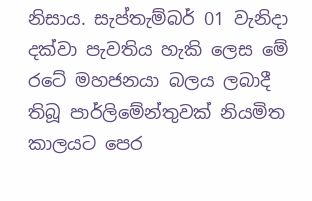නිසාය. සැප්තැම්බර් 01 වැනිදා දක්වා පැවතිය හැකි ලෙස මේ රටේ මහජනයා බලය ලබාදී තිබූ පාර්ලිමේන්තුවක් නියමිත කාලයට පෙර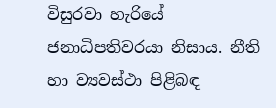විසුරවා හැරියේ ජනාධිපතිවරයා නිසාය. නීති හා ව්‍යවස්ථා පිළිබඳ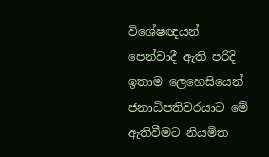විශේෂඥයන් පෙන්වාදී ඇති පරිදි ඉතාම ලෙහෙසියෙන් ජනාධිපතිවරයාට මේ ඇතිවීමට නියමිත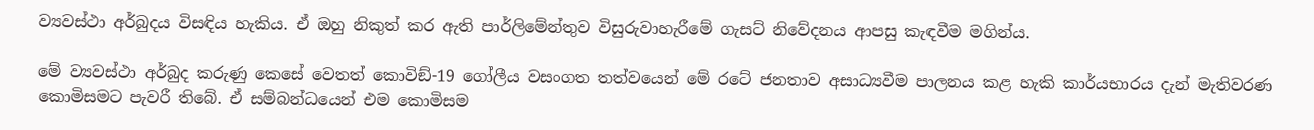ව්‍යවස්ථා අර්බුදය විසඳිය හැකිය. ඒ ඔහු නිකුත් කර ඇති පාර්ලිමේන්තුව විසුරුවාහැරීමේ ගැසට් නිවේදනය ආපසු කැඳවීම මගින්ය.

මේ ව්‍යවස්ථා අර්බුද කරුණු කෙසේ වෙතත් කොවිඞ්-19 ගෝලීය වසංගත තත්වයෙන් මේ රටේ ජනතාව අසාධ්‍යවීම පාලනය කළ හැකි කාර්යභාරය දැන් මැතිවරණ කොමිසමට පැවරී තිබේ. ඒ සම්බන්ධයෙන් එම කොමිසම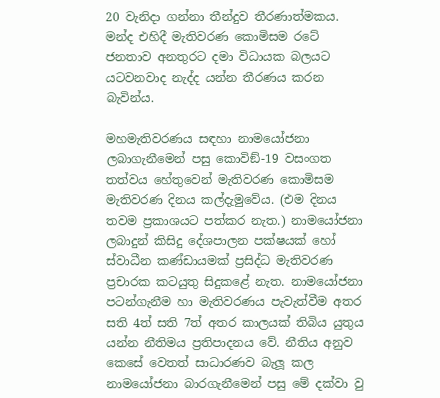20 වැනිදා ගන්නා තීන්දුව තීරණාත්මකය. මන්ද එහිදී මැතිවරණ කොමිසම රටේ ජනතාව අනතුරට දමා විධායක බලයට යටවනවාද නැද්ද යන්න තීරණය කරන බැවින්ය.

මහමැතිවරණය සඳහා නාමයෝජනා ලබාගැනීමෙන් පසු කොවිඞ්-19 වසංගත තත්වය හේතුවෙන් මැතිවරණ කොමිසම මැතිවරණ දිනය කල්දැමුවේය. (එම දිනය තවම ප්‍රකාශයට පත්කර නැත.) නාමයෝජනා ලබාදුන් කිසිදු දේශපාලන පක්ෂයක් හෝ ස්වාධීන කණ්ඩායමක් ප්‍රසිද්ධ මැතිවරණ ප්‍රචාරක කටයුතු සිදුකළේ නැත. නාමයෝජනා පටන්ගැනීම හා මැතිවරණය පැවැත්වීම අතර සති 4ත් සති 7ත් අතර කාලයක් තිබිය යුතුය යන්න නීතිමය ප්‍රතිපාදනය වේ. නීතිය අනුව කෙසේ වෙතත් සාධාරණව බැලූ කල නාමයෝජනා බාරගැනීමෙන් පසු මේ දක්වා වු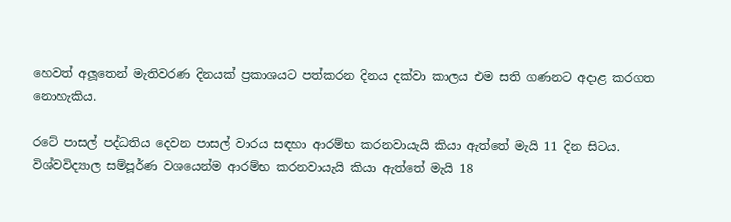හෙවත් අලූතෙන් මැතිවරණ දිනයක් ප්‍රකාශයට පත්කරන දිනය දක්වා කාලය එම සති ගණනට අදාළ කරගත නොහැකිය.

රටේ පාසල් පද්ධතිය දෙවන පාසල් වාරය සඳහා ආරම්භ කරනවායැයි කියා ඇත්තේ මැයි 11 දින සිටය. විශ්වවිද්‍යාල සම්පූර්ණ වශයෙන්ම ආරම්භ කරනවායැයි කියා ඇත්තේ මැයි 18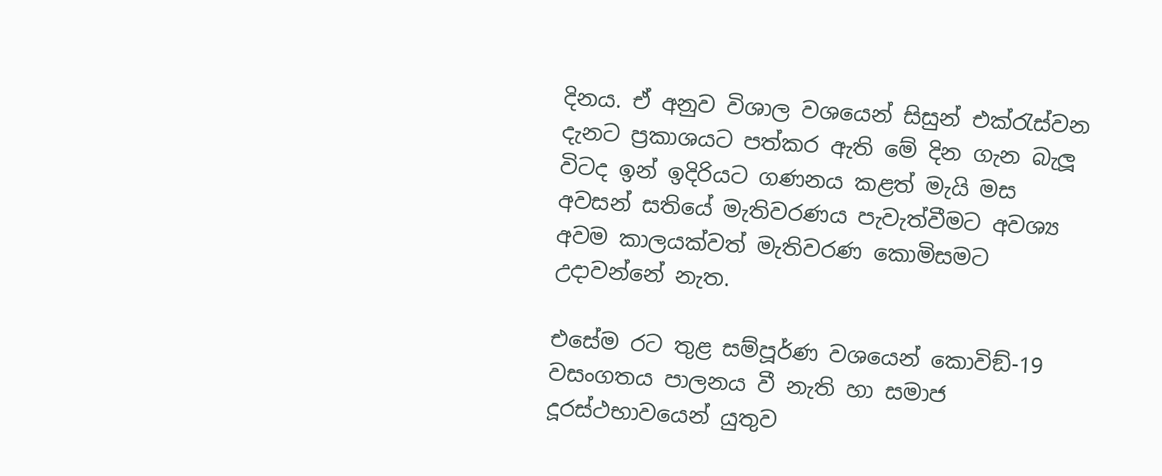දිනය. ඒ අනුව විශාල වශයෙන් සිසුන් එක්රැස්වන දැනට ප්‍රකාශයට පත්කර ඇති මේ දින ගැන බැලූ විටද ඉන් ඉදිරියට ගණනය කළත් මැයි මස අවසන් සතියේ මැතිවරණය පැවැත්වීමට අවශ්‍ය අවම කාලයක්වත් මැතිවරණ කොමිසමට උදාවන්නේ නැත.

එසේම රට තුළ සම්පූර්ණ වශයෙන් කොවිඞ්-19 වසංගතය පාලනය වී නැති හා සමාජ දූරස්ථභාවයෙන් යුතුව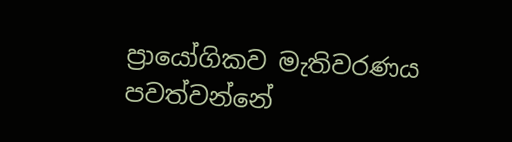ප්‍රායෝගිකව මැතිවරණය පවත්වන්නේ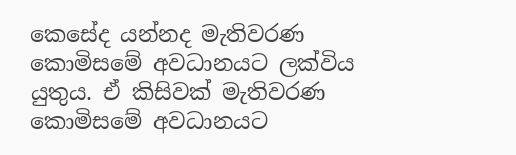කෙසේද යන්නද මැතිවරණ කොමිසමේ අවධානයට ලක්විය යුතුය. ඒ කිසිවක් මැතිවරණ කොමිසමේ අවධානයට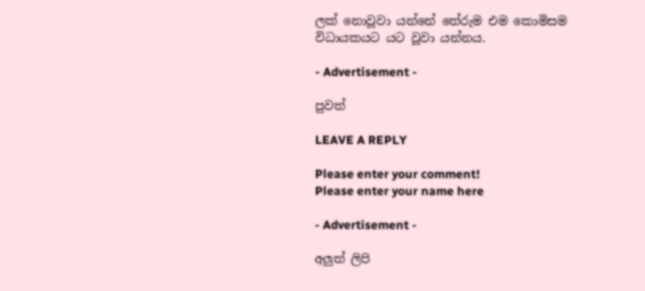ලක් නොවූවා යන්නේ තේරුම එම කොමිසම විධායකයට යට වූවා යන්නය.

- Advertisement -

පුවත්

LEAVE A REPLY

Please enter your comment!
Please enter your name here

- Advertisement -

අලුත් ලිපි